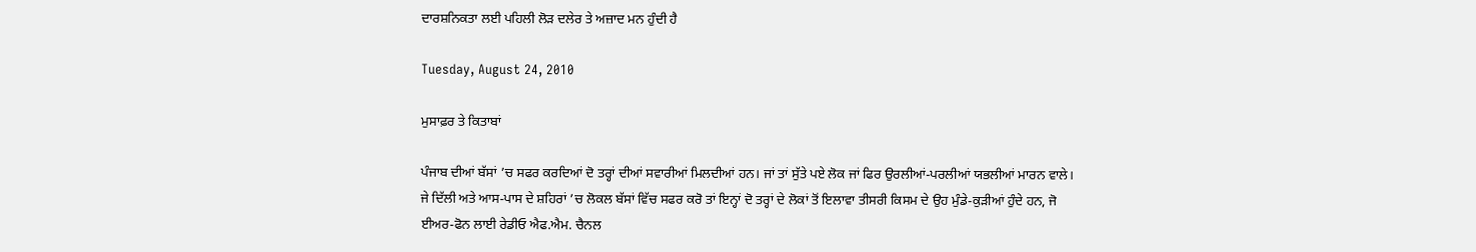ਦਾਰਸ਼ਨਿਕਤਾ ਲਈ ਪਹਿਲੀ ਲੋੜ ਦਲੇਰ ਤੇ ਅਜ਼ਾਦ ਮਨ ਹੁੰਦੀ ਹੈ

Tuesday, August 24, 2010

ਮੁਸਾਫ਼ਰ ਤੇ ਕਿਤਾਬਾਂ

ਪੰਜਾਬ ਦੀਆਂ ਬੱਸਾਂ ’ਚ ਸਫਰ ਕਰਦਿਆਂ ਦੋ ਤਰ੍ਹਾਂ ਦੀਆਂ ਸਵਾਰੀਆਂ ਮਿਲਦੀਆਂ ਹਨ। ਜਾਂ ਤਾਂ ਸੁੱਤੇ ਪਏ ਲੋਕ ਜਾਂ ਫਿਰ ਉਰਲੀਆਂ-ਪਰਲੀਆਂ ਯਭਲੀਆਂ ਮਾਰਨ ਵਾਲੇ। ਜੇ ਦਿੱਲੀ ਅਤੇ ਆਸ-ਪਾਸ ਦੇ ਸ਼ਹਿਰਾਂ ’ਚ ਲੋਕਲ ਬੱਸਾਂ ਵਿੱਚ ਸਫਰ ਕਰੋ ਤਾਂ ਇਨ੍ਹਾਂ ਦੋ ਤਰ੍ਹਾਂ ਦੇ ਲੋਕਾਂ ਤੋਂ ਇਲਾਵਾ ਤੀਸਰੀ ਕਿਸਮ ਦੇ ਉਹ ਮੁੰਡੇ-ਕੁੜੀਆਂ ਹੁੰਦੇ ਹਨ, ਜੋ ਈਅਰ-ਫੋਨ ਲਾਈ ਰੇਡੀਓ ਐਫ.ਐਮ. ਚੈਨਲ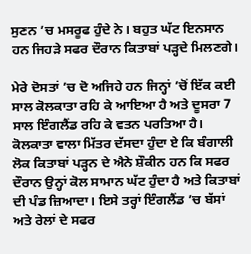ਸੁਣਨ ’ਚ ਮਸਰੂਫ ਹੁੰਦੇ ਨੇ। ਬਹੁਤ ਘੱਟ ਇਨਸਾਨ ਹਨ ਜਿਹੜੇ ਸਫਰ ਦੌਰਾਨ ਕਿਤਾਬਾਂ ਪੜ੍ਹਦੇ ਮਿਲਣਗੇ।

ਮੇਰੇ ਦੋਸਤਾਂ ’ਚ ਦੋ ਅਜਿਹੇ ਹਨ ਜਿਨ੍ਹਾਂ ’ਚੋਂ ਇੱਕ ਕਈ ਸਾਲ ਕੋਲਕਾਤਾ ਰਹਿ ਕੇ ਆਇਆ ਹੈ ਅਤੇ ਦੂਸਰਾ 7 ਸਾਲ ਇੰਗਲੈਂਡ ਰਹਿ ਕੇ ਵਤਨ ਪਰਤਿਆ ਹੈ। ਕੋਲਕਾਤਾ ਵਾਲਾ ਮਿੱਤਰ ਦੱਸਦਾ ਹੁੰਦਾ ਏ ਕਿ ਬੰਗਾਲੀ ਲੋਕ ਕਿਤਾਬਾਂ ਪੜ੍ਹਨ ਦੇ ਐਨੇ ਸ਼ੌਕੀਨ ਹਨ ਕਿ ਸਫਰ ਦੌਰਾਨ ਉਨ੍ਹਾਂ ਕੋਲ ਸਾਮਾਨ ਘੱਟ ਹੁੰਦਾ ਹੈ ਅਤੇ ਕਿਤਾਬਾਂ ਦੀ ਪੰਡ ਜ਼ਿਆਦਾ। ਇਸੇ ਤਰ੍ਹਾਂ ਇੰਗਲੈਂਡ ’ਚ ਬੱਸਾਂ ਅਤੇ ਰੇਲਾਂ ਦੇ ਸਫਰ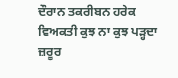ਦੌਰਾਨ ਤਕਰੀਬਨ ਹਰੇਕ ਵਿਅਕਤੀ ਕੁਝ ਨਾ ਕੁਝ ਪੜ੍ਹਦਾ ਜ਼ਰੂਰ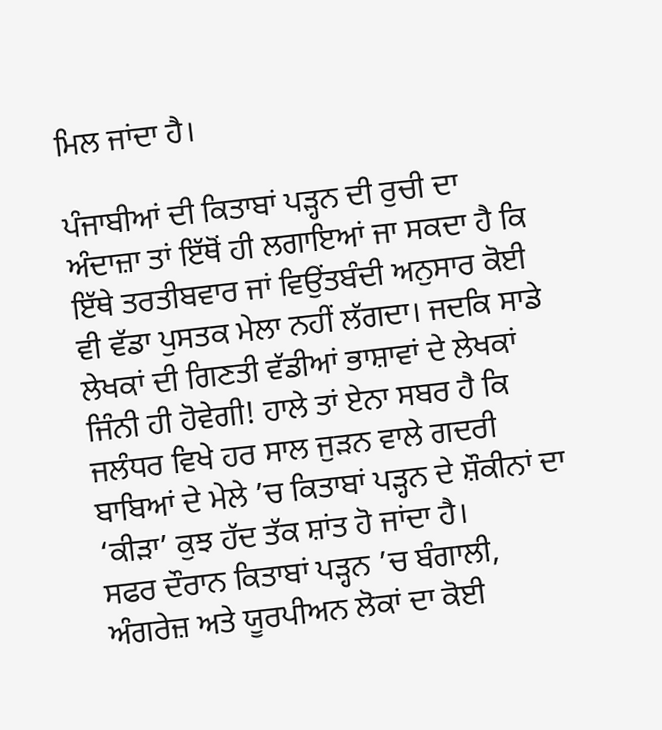ਮਿਲ ਜਾਂਦਾ ਹੈ।

ਪੰਜਾਬੀਆਂ ਦੀ ਕਿਤਾਬਾਂ ਪੜ੍ਹਨ ਦੀ ਰੁਚੀ ਦਾ ਅੰਦਾਜ਼ਾ ਤਾਂ ਇੱਥੋਂ ਹੀ ਲਗਾਇਆਂ ਜਾ ਸਕਦਾ ਹੈ ਕਿ ਇੱਥੇ ਤਰਤੀਬਵਾਰ ਜਾਂ ਵਿਉਂਤਬੰਦੀ ਅਨੁਸਾਰ ਕੋਈ ਵੀ ਵੱਡਾ ਪੁਸਤਕ ਮੇਲਾ ਨਹੀਂ ਲੱਗਦਾ। ਜਦਕਿ ਸਾਡੇ ਲੇਖਕਾਂ ਦੀ ਗਿਣਤੀ ਵੱਡੀਆਂ ਭਾਸ਼ਾਵਾਂ ਦੇ ਲੇਖਕਾਂ ਜਿੰਨੀ ਹੀ ਹੋਵੇਗੀ! ਹਾਲੇ ਤਾਂ ਏਨਾ ਸਬਰ ਹੈ ਕਿ ਜਲੰਧਰ ਵਿਖੇ ਹਰ ਸਾਲ ਜੁੜਨ ਵਾਲੇ ਗਦਰੀ ਬਾਬਿਆਂ ਦੇ ਮੇਲੇ ’ਚ ਕਿਤਾਬਾਂ ਪੜ੍ਹਨ ਦੇ ਸ਼ੌਕੀਨਾਂ ਦਾ ‘ਕੀੜਾ’ ਕੁਝ ਹੱਦ ਤੱਕ ਸ਼ਾਂਤ ਹੋ ਜਾਂਦਾ ਹੈ।
ਸਫਰ ਦੌਰਾਨ ਕਿਤਾਬਾਂ ਪੜ੍ਹਨ ’ਚ ਬੰਗਾਲੀ, ਅੰਗਰੇਜ਼ ਅਤੇ ਯੂਰਪੀਅਨ ਲੋਕਾਂ ਦਾ ਕੋਈ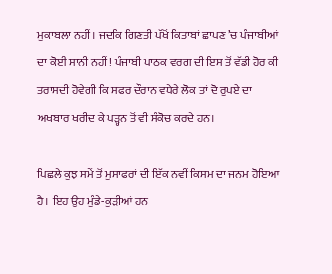ਮੁਕਾਬਲਾ ਨਹੀਂ। ਜਦਕਿ ਗਿਣਤੀ ਪੱਖੋਂ ਕਿਤਾਬਾਂ ਛਾਪਣ ’ਚ ਪੰਜਾਬੀਆਂ ਦਾ ਕੋਈ ਸਾਨੀ ਨਹੀਂ! ਪੰਜਾਬੀ ਪਾਠਕ ਵਰਗ ਦੀ ਇਸ ਤੋਂ ਵੱਡੀ ਹੋਰ ਕੀ ਤਰਾਸਦੀ ਹੋਵੇਗੀ ਕਿ ਸਫਰ ਦੌਰਾਨ ਵਧੇਰੇ ਲੋਕ ਤਾਂ ਦੋ ਰੁਪਏ ਦਾ ਅਖਬਾਰ ਖਰੀਦ ਕੇ ਪੜ੍ਹਨ ਤੋਂ ਵੀ ਸੰਕੋਚ ਕਰਦੇ ਹਨ।

ਪਿਛਲੇ ਕੁਝ ਸਮੇਂ ਤੋਂ ਮੁਸਾਫਰਾਂ ਦੀ ਇੱਕ ਨਵੀਂ ਕਿਸਮ ਦਾ ਜਨਮ ਹੋਇਆ ਹੈ। ਇਹ ਉਹ ਮੁੰਡੇ-ਕੁੜੀਆਂ ਹਨ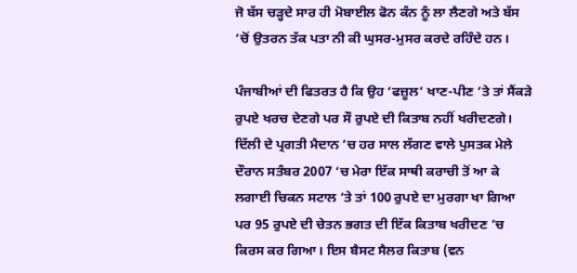ਜੋ ਬੱਸ ਚੜ੍ਹਦੇ ਸਾਰ ਹੀ ਮੋਬਾਈਲ ਫੋਨ ਕੰਨ ਨੂੰ ਲਾ ਲੈਣਗੇ ਅਤੇ ਬੱਸ ’ਚੋਂ ਉਤਰਨ ਤੱਕ ਪਤਾ ਨੀ ਕੀ ਘੁਸਰ-ਮੁਸਰ ਕਰਦੇ ਰਹਿੰਦੇ ਹਨ।

ਪੰਜਾਬੀਆਂ ਦੀ ਫਿਤਰਤ ਹੈ ਕਿ ਉਹ ‘ਫਜ਼ੂਲ’ ਖਾਣ-ਪੀਣ ’ਤੇ ਤਾਂ ਸੈਂਕੜੇ ਰੁਪਏ ਖਰਚ ਦੇਣਗੇ ਪਰ ਸੌ ਰੁਪਏ ਦੀ ਕਿਤਾਬ ਨਹੀਂ ਖਰੀਦਣਗੇ। ਦਿੱਲੀ ਦੇ ਪ੍ਰਗਤੀ ਮੈਦਾਨ ’ਚ ਹਰ ਸਾਲ ਲੱਗਣ ਵਾਲੇ ਪੁਸਤਕ ਮੇਲੇ ਦੌਰਾਨ ਸਤੰਬਰ 2007 ‘ਚ ਮੇਰਾ ਇੱਕ ਸਾਥੀ ਕਰਾਚੀ ਤੋਂ ਆ ਕੇ ਲਗਾਈ ਚਿਕਨ ਸਟਾਲ ’ਤੇ ਤਾਂ 100 ਰੁਪਏ ਦਾ ਮੁਰਗਾ ਖਾ ਗਿਆ ਪਰ 95 ਰੁਪਏ ਦੀ ਚੇਤਨ ਭਗਤ ਦੀ ਇੱਕ ਕਿਤਾਬ ਖਰੀਦਣ ’ਚ ਕਿਰਸ ਕਰ ਗਿਆ। ਇਸ ਬੈਸਟ ਸੈਲਰ ਕਿਤਾਬ (ਵਨ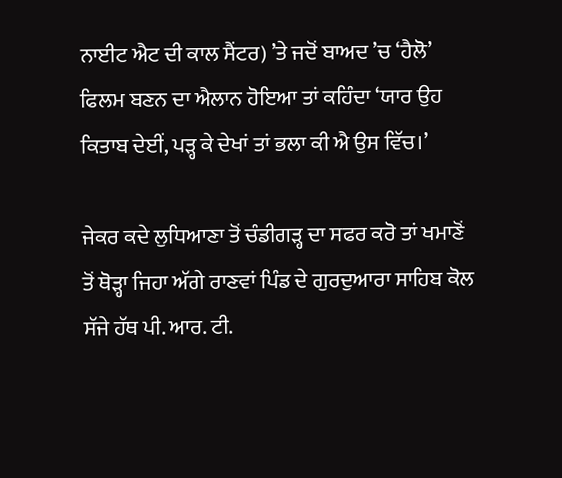ਨਾਈਟ ਐਟ ਦੀ ਕਾਲ ਸੈਂਟਰ) ’ਤੇ ਜਦੋਂ ਬਾਅਦ ’ਚ ‘ਹੈਲੋ’ ਫਿਲਮ ਬਣਨ ਦਾ ਐਲਾਨ ਹੋਇਆ ਤਾਂ ਕਹਿੰਦਾ ‘ਯਾਰ ਉਹ ਕਿਤਾਬ ਦੇਈਂ, ਪੜ੍ਹ ਕੇ ਦੇਖਾਂ ਤਾਂ ਭਲਾ ਕੀ ਐ ਉਸ ਵਿੱਚ।’

ਜੇਕਰ ਕਦੇ ਲੁਧਿਆਣਾ ਤੋਂ ਚੰਡੀਗੜ੍ਹ ਦਾ ਸਫਰ ਕਰੋ ਤਾਂ ਖਮਾਣੋਂ ਤੋਂ ਥੋੜ੍ਹਾ ਜਿਹਾ ਅੱਗੇ ਰਾਣਵਾਂ ਪਿੰਡ ਦੇ ਗੁਰਦੁਆਰਾ ਸਾਹਿਬ ਕੋਲ ਸੱਜੇ ਹੱਥ ਪੀ. ਆਰ. ਟੀ.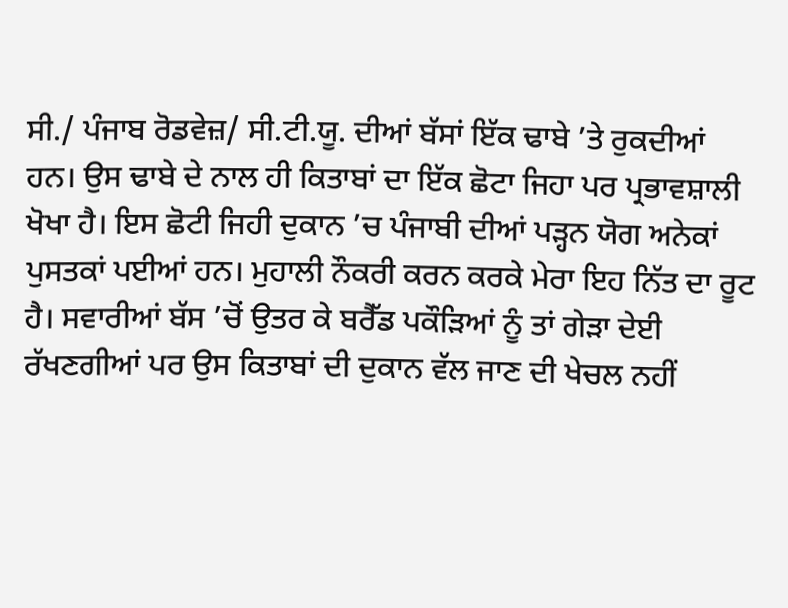ਸੀ./ ਪੰਜਾਬ ਰੋਡਵੇਜ਼/ ਸੀ.ਟੀ.ਯੂ. ਦੀਆਂ ਬੱਸਾਂ ਇੱਕ ਢਾਬੇ ’ਤੇ ਰੁਕਦੀਆਂ ਹਨ। ਉਸ ਢਾਬੇ ਦੇ ਨਾਲ ਹੀ ਕਿਤਾਬਾਂ ਦਾ ਇੱਕ ਛੋਟਾ ਜਿਹਾ ਪਰ ਪ੍ਰਭਾਵਸ਼ਾਲੀ ਖੋਖਾ ਹੈ। ਇਸ ਛੋਟੀ ਜਿਹੀ ਦੁਕਾਨ ’ਚ ਪੰਜਾਬੀ ਦੀਆਂ ਪੜ੍ਹਨ ਯੋਗ ਅਨੇਕਾਂ ਪੁਸਤਕਾਂ ਪਈਆਂ ਹਨ। ਮੁਹਾਲੀ ਨੌਕਰੀ ਕਰਨ ਕਰਕੇ ਮੇਰਾ ਇਹ ਨਿੱਤ ਦਾ ਰੂਟ ਹੈ। ਸਵਾਰੀਆਂ ਬੱਸ ’ਚੋਂ ਉਤਰ ਕੇ ਬਰੈੱਡ ਪਕੌੜਿਆਂ ਨੂੰ ਤਾਂ ਗੇੜਾ ਦੇਈ ਰੱਖਣਗੀਆਂ ਪਰ ਉਸ ਕਿਤਾਬਾਂ ਦੀ ਦੁਕਾਨ ਵੱਲ ਜਾਣ ਦੀ ਖੇਚਲ ਨਹੀਂ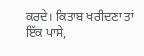ਕਰਦੇ। ਕਿਤਾਬ ਖਰੀਦਣਾ ਤਾਂ ਇੱਕ ਪਾਸੇ,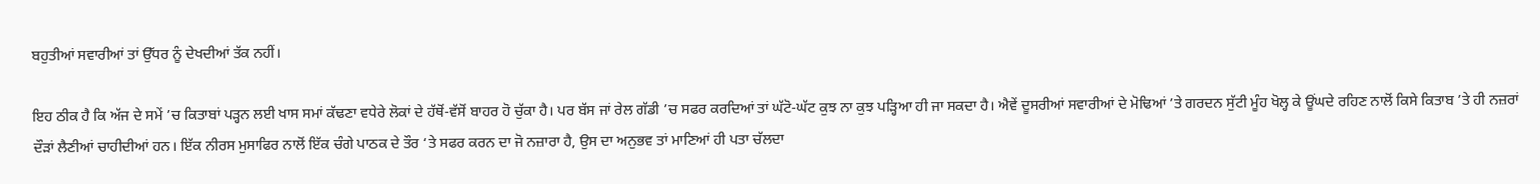ਬਹੁਤੀਆਂ ਸਵਾਰੀਆਂ ਤਾਂ ਉੱਧਰ ਨੂੰ ਦੇਖਦੀਆਂ ਤੱਕ ਨਹੀਂ।

ਇਹ ਠੀਕ ਹੈ ਕਿ ਅੱਜ ਦੇ ਸਮੇਂ ’ਚ ਕਿਤਾਬਾਂ ਪੜ੍ਹਨ ਲਈ ਖਾਸ ਸਮਾਂ ਕੱਢਣਾ ਵਧੇਰੇ ਲੋਕਾਂ ਦੇ ਹੱਥੋਂ-ਵੱਸੋਂ ਬਾਹਰ ਹੋ ਚੁੱਕਾ ਹੈ। ਪਰ ਬੱਸ ਜਾਂ ਰੇਲ ਗੱਡੀ ’ਚ ਸਫਰ ਕਰਦਿਆਂ ਤਾਂ ਘੱਟੋ-ਘੱਟ ਕੁਝ ਨਾ ਕੁਝ ਪੜ੍ਹਿਆ ਹੀ ਜਾ ਸਕਦਾ ਹੈ। ਐਵੇਂ ਦੂਸਰੀਆਂ ਸਵਾਰੀਆਂ ਦੇ ਮੋਢਿਆਂ ’ਤੇ ਗਰਦਨ ਸੁੱਟੀ ਮੂੰਹ ਖੋਲ੍ਹ ਕੇ ਊਂਘਦੇ ਰਹਿਣ ਨਾਲੋਂ ਕਿਸੇ ਕਿਤਾਬ ’ਤੇ ਹੀ ਨਜ਼ਰਾਂ ਦੌੜਾਂ ਲੈਣੀਆਂ ਚਾਹੀਦੀਆਂ ਹਨ। ਇੱਕ ਨੀਰਸ ਮੁਸਾਫਿਰ ਨਾਲੋਂ ਇੱਕ ਚੰਗੇ ਪਾਠਕ ਦੇ ਤੌਰ ‘ਤੇ ਸਫਰ ਕਰਨ ਦਾ ਜੋ ਨਜ਼ਾਰਾ ਹੈ, ਉਸ ਦਾ ਅਨੁਭਵ ਤਾਂ ਮਾਣਿਆਂ ਹੀ ਪਤਾ ਚੱਲਦਾ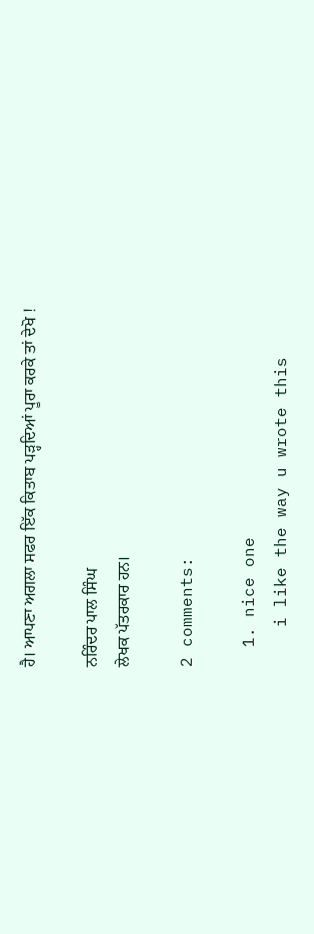ਹੈ। ਆਪਣਾ ਅਗਲਾ ਸਫਰ ਇੱਕ ਕਿਤਾਬ ਪੜ੍ਹਦਿਆਂ ਪੂਰਾ ਕਰਕੇ ਤਾਂ ਦੇਖੋ !

ਨਰਿੰਦਰ ਪਾਲ ਸਿੰਘ
ਲੇਖਕ ਪੱਤਰਕਾਰ ਹਨ।

2 comments:

  1. nice one
    i like the way u wrote this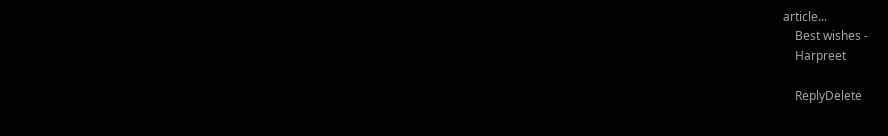article...
    Best wishes -
    Harpreet

    ReplyDelete